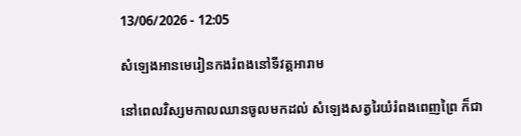13/06/2026 - 12:05

សំឡេងអានមេរៀនកងរំពងនៅទីវត្តអារាម

នៅពេលវិស្សមកាលឈានចូលមកដល់ សំឡេងសត្វរៃយំរំពងពេញព្រៃ ក៏ជា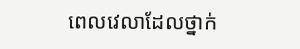ពេលវេលាដែលថ្នាក់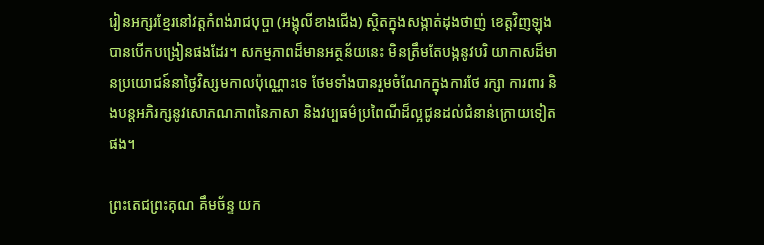រៀនអក្សរខ្មែរនៅវត្តកំពង់រាជបុប្ផា (អង្គុលីខាងជើង) ស្ថិតក្នុងសង្កាត់ដុងថាញ់ ខេត្តវិញឡុង បានបើកបង្រៀនផងដែរ។ សកម្មភាពដ៏មានអត្ថន័យនេះ មិនត្រឹមតែបង្កនូវបរិ យាកាសដ៏មានប្រយោជន៍នាថ្ងៃវិស្សមកាលប៉ុណ្ណោះទេ ថែមទាំងបានរួមចំណែកក្នុងការថែ រក្សា ការពារ និងបន្តអភិរក្សនូវសោភណភាពនៃភាសា និងវប្បធម៌ប្រពៃណីដ៏ល្អជូនដល់ជំនាន់ក្រោយទៀតផង។

ព្រះតេជព្រះគុណ គឹមច័ន្ទ យក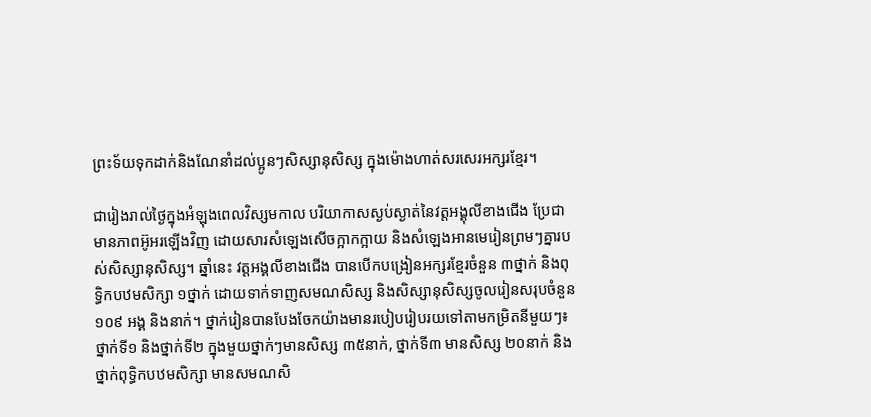ព្រះទ័យទុកដាក់និងណែនាំដល់ប្អូនៗសិស្សានុសិស្ស ក្នុងម៉ោងហាត់សរសេរអក្សរខ្មែរ។

ជារៀងរាល់ថ្ងៃក្នុងអំឡុងពេលវិស្សមកាល បរិយាកាសស្ងប់ស្ងាត់នៃវត្តអង្គុលីខាងជើង ប្រែជាមានភាពអ៊ូអរឡើងវិញ ដោយសារសំឡេងសើចក្អាកក្អាយ និងសំឡេងអានមេរៀនព្រមៗគ្នារបស់សិស្សានុសិស្ស។ ឆ្នាំនេះ វត្តអង្គលីខាងជើង បានបើកបង្រៀនអក្សរខ្មែរចំនួន ៣ថ្នាក់ និងពុទ្ធិកបឋមសិក្សា ១ថ្នាក់ ដោយទាក់ទាញសមណសិស្ស និងសិស្សានុសិស្សចូលរៀនសរុបចំនួន ១០៩ អង្គ និងនាក់។ ថ្នាក់រៀនបានបែងចែកយ៉ាងមានរបៀបរៀបរយទៅតាមកម្រិតនីមួយៗ៖ ថ្នាក់ទី១ និងថ្នាក់ទី២ ក្នុងមួយថ្នាក់ៗមានសិស្ស ៣៥នាក់, ថ្នាក់ទី៣ មានសិស្ស ២០នាក់ និងថ្នាក់ពុទ្ធិកបឋមសិក្សា មានសមណសិ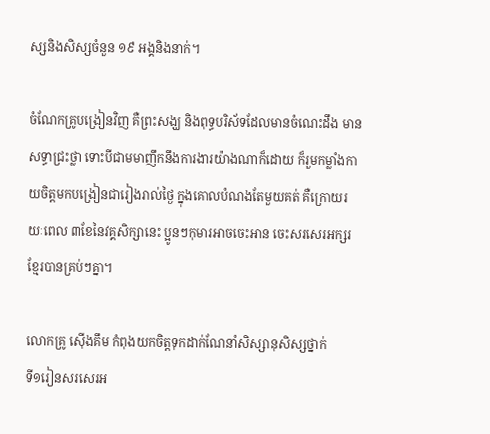ស្សនិងសិស្សចំនួន ១៩ អង្គនិងនាក់។

ចំណែកគ្រូបង្រៀនវិញ គឺព្រះសង្ឃ និងពុទ្ធបរិស័ទដែលមានចំណេះដឹង មានសទ្ធាជ្រះថ្លា ទោះបីជាមមាញឹកនឹងការងារយ៉ាងណាក៏ដោយ ក៏រួមកម្លាំងកាយចិត្តមកបង្រៀនជារៀងរាល់ថ្ងៃ ក្នុងគោលបំណងតែមួយគត់ គឺក្រោយរយៈពេល ៣ខែនៃវគ្គសិក្សានេះ ប្អូនៗកុមារអាចចេះអាន ចេះសរសេរអក្សរខ្មែរបានគ្រប់ៗគ្នា។

លោកគ្រូ ស៊ើងគឹម កំពុងយកចិត្តទុកដាក់ណែនាំសិស្សានុសិស្សថ្នាក់
ទី១រៀនសរសេរអ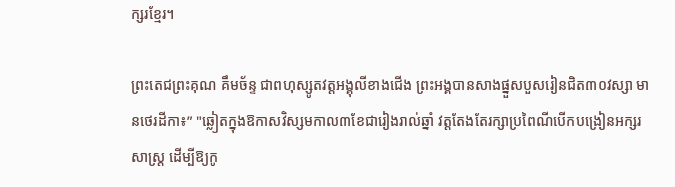ក្សរខ្មែរ។

ព្រះតេជព្រះគុណ គឹមច័ន្ទ ជាពហុស្សូតវត្ដអង្គុលីខាងជើង ព្រះអង្គបានសាងផ្នួសបួសរៀនជិត៣០វស្សា មានថេរដីកា៖” "ឆ្លៀតក្នុងឱកាសវិស្សមកាល៣ខែជារៀងរាល់ឆ្នាំ វត្តតែងតែរក្សាប្រពៃណីបើកបង្រៀនអក្សរសាស្ត្រ ដើម្បីឱ្យកូ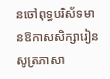នចៅពុទ្ធបរិស័ទមានឱកាសសិក្សារៀនសូត្រភាសា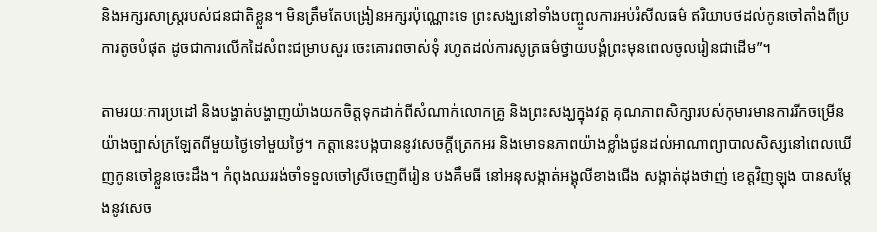និងអក្សរសាស្ត្ររបស់ជនជាតិខ្លួន។ មិនត្រឹមតែបង្រៀនអក្សរប៉ុណ្ណោះទេ ព្រះសង្ឃនៅទាំងបញ្ចូលការអប់រំសីលធម៌ ឥរិយាបថដល់កូនចៅតាំងពីប្រការតូចបំផុត ដូចជាការលើកដៃសំពះជម្រាបសួរ ចេះគោរពចាស់ទុំ រហូតដល់ការសូត្រធម៌ថ្វាយបង្គំព្រះមុនពេលចូលរៀនជាដើម”។

តាមរយៈការប្រដៅ និងបង្ហាត់បង្ហាញយ៉ាងយកចិត្តទុកដាក់ពីសំណាក់លោកគ្រូ និងព្រះសង្ឃក្នុងវត្ត គុណភាពសិក្សារបស់កុមារមានការរីកចម្រើនយ៉ាងច្បាស់ក្រឡែតពីមួយថ្ងៃទៅមួយថ្ងៃ។ កត្តានេះបង្កបាននូវសេចក្តីត្រេកអរ និងមោទនភាពយ៉ាងខ្លាំងជូនដល់អាណាព្យាបាលសិស្សនៅពេលឃើញកូនចៅខ្លួនចេះដឹង។ កំពុងឈររង់ចាំទទួលចៅស្រីចេញពីរៀន បងគឹមធី នៅអនុសង្កាត់អង្គុលីខាងជើង សង្កាត់ដុងថាញ់ ខេត្តវិញឡុង បានសម្តែងនូវសេច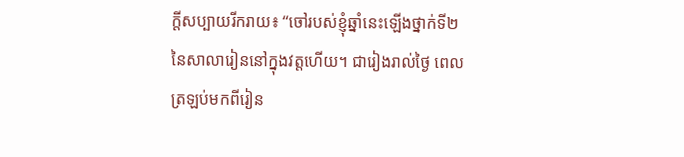ក្តីសប្បាយរីករាយ៖ “ចៅរបស់ខ្ញុំឆ្នាំនេះឡើងថ្នាក់ទី២នៃសាលារៀននៅក្នុងវត្តហើយ។ ជារៀងរាល់ថ្ងៃ ពេលត្រឡប់មកពីរៀន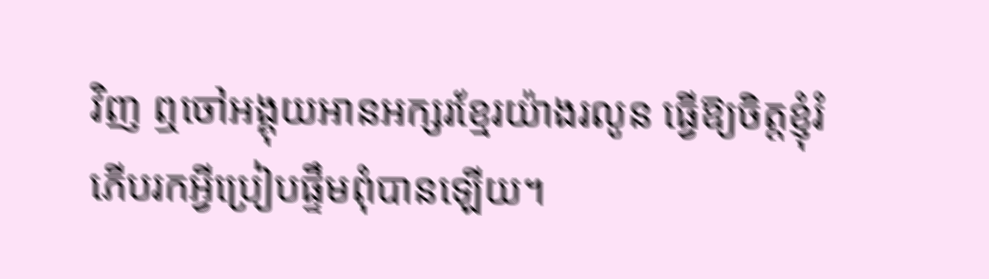វិញ ឮចៅអង្គុយអានអក្សរខ្មែរយ៉ាងរលូន ធ្វើឱ្យចិត្តខ្ញុំរំភើបរកអ្វីប្រៀបផ្ទឹមពុំបានឡើយ។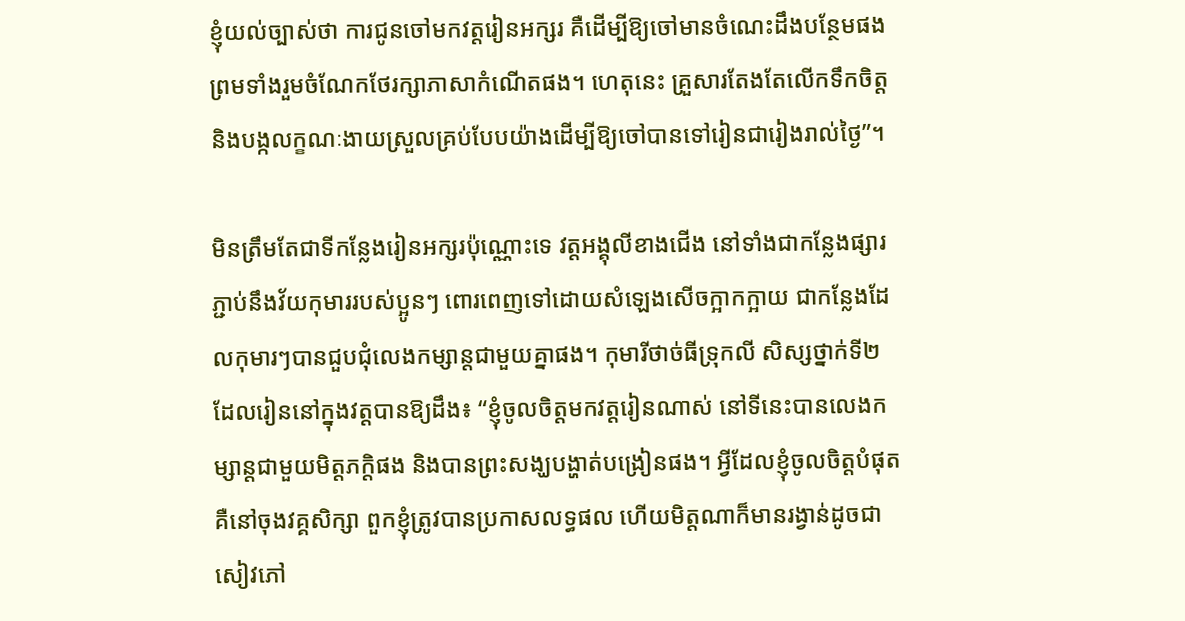ខ្ញុំយល់ច្បាស់ថា ការជូនចៅមកវត្តរៀនអក្សរ គឺដើម្បីឱ្យចៅមានចំណេះដឹងបន្ថែមផង ព្រមទាំងរួមចំណែកថែរក្សាភាសាកំណើតផង។ ហេតុនេះ គ្រួសារតែងតែលើកទឹកចិត្តនិងបង្កលក្ខណៈងាយស្រួលគ្រប់បែបយ៉ាងដើម្បីឱ្យចៅបានទៅរៀនជារៀងរាល់ថ្ងៃ”។

មិនត្រឹមតែជាទីកន្លែងរៀនអក្សរប៉ុណ្ណោះទេ វត្តអង្គុលីខាងជើង នៅទាំងជាកន្លែងផ្សារភ្ជាប់នឹងវ័យកុមាររបស់ប្អូនៗ ពោរពេញទៅដោយសំឡេងសើចក្អាកក្អាយ ជាកន្លែងដែលកុមារៗបានជួបជុំលេងកម្សាន្តជាមួយគ្នាផង។ កុមារីថាច់ធីទ្រុកលី សិស្សថ្នាក់ទី២ ដែលរៀននៅក្នុងវត្តបានឱ្យដឹង៖ “ខ្ញុំចូលចិត្តមកវត្តរៀនណាស់ នៅទីនេះបានលេងកម្សាន្តជាមួយមិត្តភក្តិផង និងបានព្រះសង្ឃបង្ហាត់បង្រៀនផង។ អ្វីដែលខ្ញុំចូលចិត្តបំផុតគឺនៅចុងវគ្គសិក្សា ពួកខ្ញុំត្រូវបានប្រកាសលទ្ធផល ហើយមិត្តណាក៏មានរង្វាន់ដូចជាសៀវភៅ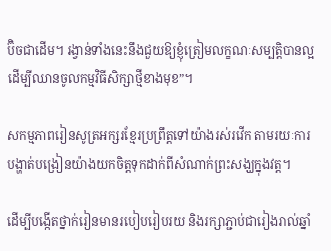ប៊ិចជាដើម។ រង្វាន់ទាំងនេះនឹងជួយឱ្យខ្ញុំត្រៀមលក្ខណៈសម្បត្តិបានល្អ ដើម្បីឈានចូលកម្មវិធីសិក្សាថ្មីខាងមុខ”។

សកម្មភាពរៀនសូត្រអក្សរខ្មែរប្រព្រឹត្តទៅយ៉ាងរស់រវើក តាមរយៈការបង្ហាត់បង្រៀនយ៉ាងយកចិត្តទុកដាក់ពីសំណាក់ព្រះសង្ឃក្នុងវត្ត។

ដើម្បីបង្កើតថ្នាក់រៀនមានរបៀបរៀបរយ និងរក្សាភ្ជាប់ជារៀងរាល់ឆ្នាំ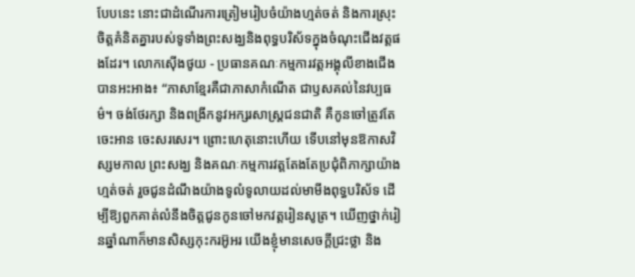បែបនេះ នោះជាដំណើរការត្រៀមរៀបចំយ៉ាងហ្មត់ចត់ និងការស្រុះចិត្តគំនិតគ្នារបស់ទូទាំងព្រះសង្ឃនិងពុទ្ធបរិស័ទក្នុងចំណុះជើងវត្តផងដែរ។ លោកស៊ើងថូយ - ប្រធានគណៈកម្មការវត្តអង្គុលីខាងជើង បានអះអាង៖ “ភាសាខ្មែរគឺជាភាសាកំណើត ជាឫសគល់នៃវប្បធម៌។ ចង់ថែរក្សា និងពង្រីកនូវអក្សរសាស្ត្រជនជាតិ គឺកូនចៅត្រូវតែចេះអាន ចេះសរសេរ។ ព្រោះហេតុនោះហើយ ទើបនៅមុនឱកាសវិស្សមកាល ព្រះសង្ឃ និងគណៈកម្មការវត្តតែងតែប្រជុំពិភាក្សាយ៉ាងហ្មត់ចត់ រួចជូនដំណឹងយ៉ាងទូលំទូលាយដល់មាមីងពុទ្ធបរិស័ទ ដើម្បីឱ្យពួកគាត់លំនឹងចិត្តជូនកូនចៅមកវត្តរៀនសូត្រ។ ឃើញថ្នាក់រៀនឆ្នាំណាក៏មានសិស្សកុះករអ៊ូអរ យើងខ្ញុំមានសេចក្ដីជ្រះថ្លា និង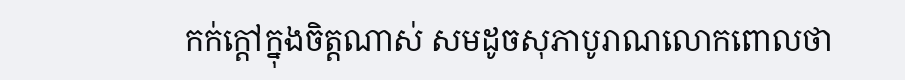កក់ក្ដៅក្នុងចិត្តណាស់ សមដូចសុភាបូរាណលោកពោលថា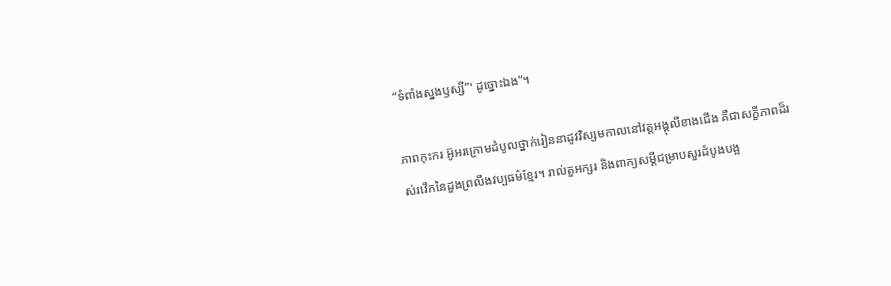“ទំពាំងស្នងឫស្សី”' ដូច្នោះឯង”។

ភាពកុះករ អ៊ូអរក្រោមដំបូលថ្នាក់រៀននាដូវវិស្សមកាលនៅវត្តអង្គុលីខាងជើង គឺជាសក្ខីភាពដ៏រស់រវើកនៃដួងព្រលឹងវប្បធម៌ខ្មែរ។ រាល់តួអក្សរ និងពាក្យសម្ដីជម្រាបសួរដំបូងបង្អ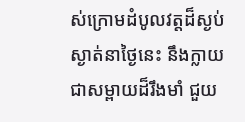ស់ក្រោមដំបូលវត្តដ៏ស្ងប់ស្ងាត់នាថ្ងៃនេះ នឹងក្លាយជាសម្ពាយដ៏រឹងមាំ ជួយ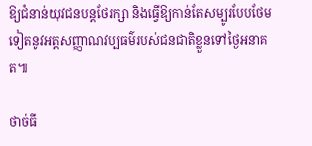ឱ្យជំនាន់យុវជនបន្តថែរក្សា និងធ្វើឱ្យកាន់តែសម្បូរបែបថែមទៀតនូវអត្តសញ្ញាណវប្បធម៌របស់ជនជាតិខ្លួនទៅថ្ងៃអនាគត៕

ថាច់ធី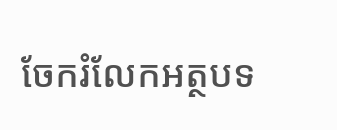ចែករំលែកអត្ថបទ